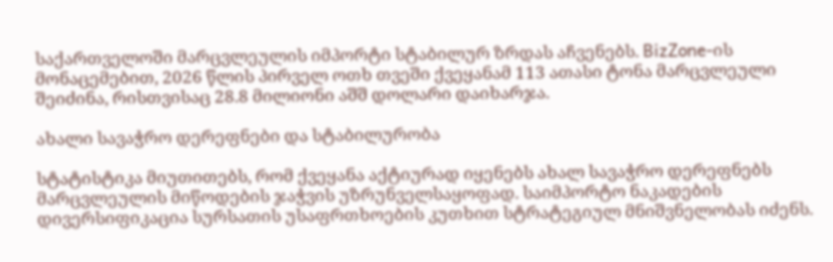საქართველოში მარცვლეულის იმპორტი სტაბილურ ზრდას აჩვენებს. BizZone-ის მონაცემებით, 2026 წლის პირველ ოთხ თვეში ქვეყანამ 113 ათასი ტონა მარცვლეული შეიძინა, რისთვისაც 28.8 მილიონი აშშ დოლარი დაიხარჯა.

ახალი სავაჭრო დერეფნები და სტაბილურობა

სტატისტიკა მიუთითებს, რომ ქვეყანა აქტიურად იყენებს ახალ სავაჭრო დერეფნებს მარცვლეულის მიწოდების ჯაჭვის უზრუნველსაყოფად. საიმპორტო ნაკადების დივერსიფიკაცია სურსათის უსაფრთხოების კუთხით სტრატეგიულ მნიშვნელობას იძენს.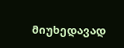მიუხედავად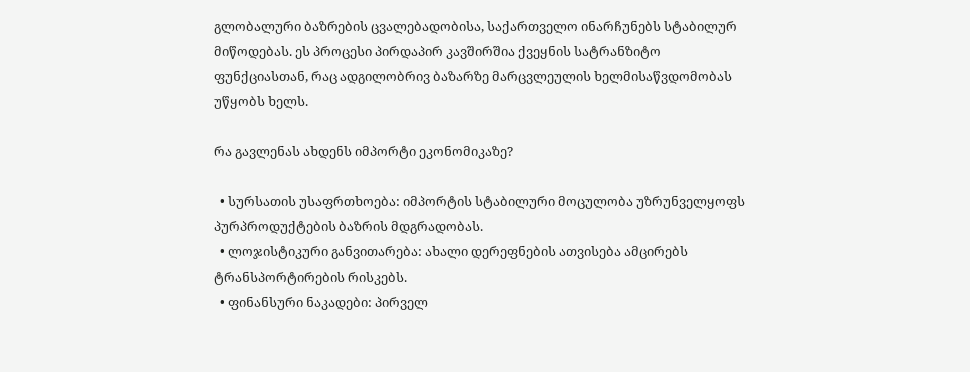გლობალური ბაზრების ცვალებადობისა, საქართველო ინარჩუნებს სტაბილურ მიწოდებას. ეს პროცესი პირდაპირ კავშირშია ქვეყნის სატრანზიტო ფუნქციასთან, რაც ადგილობრივ ბაზარზე მარცვლეულის ხელმისაწვდომობას უწყობს ხელს.

რა გავლენას ახდენს იმპორტი ეკონომიკაზე?

  • სურსათის უსაფრთხოება: იმპორტის სტაბილური მოცულობა უზრუნველყოფს პურპროდუქტების ბაზრის მდგრადობას.
  • ლოჯისტიკური განვითარება: ახალი დერეფნების ათვისება ამცირებს ტრანსპორტირების რისკებს.
  • ფინანსური ნაკადები: პირველ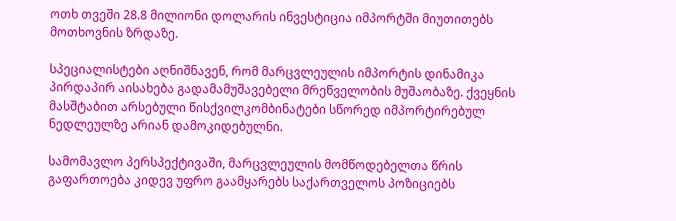ოთხ თვეში 28.8 მილიონი დოლარის ინვესტიცია იმპორტში მიუთითებს მოთხოვნის ზრდაზე.

სპეციალისტები აღნიშნავენ, რომ მარცვლეულის იმპორტის დინამიკა პირდაპირ აისახება გადამამუშავებელი მრეწველობის მუშაობაზე. ქვეყნის მასშტაბით არსებული წისქვილკომბინატები სწორედ იმპორტირებულ ნედლეულზე არიან დამოკიდებულნი.

სამომავლო პერსპექტივაში, მარცვლეულის მომწოდებელთა წრის გაფართოება კიდევ უფრო გაამყარებს საქართველოს პოზიციებს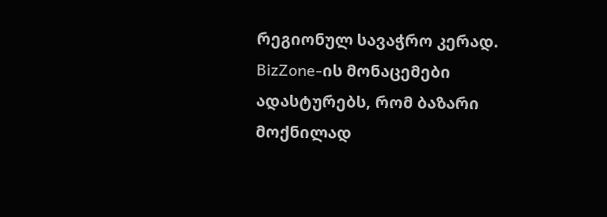რეგიონულ სავაჭრო კერად. BizZone-ის მონაცემები ადასტურებს, რომ ბაზარი მოქნილად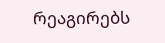რეაგირებს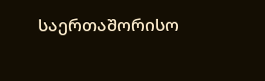საერთაშორისო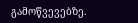გამოწვევებზე.